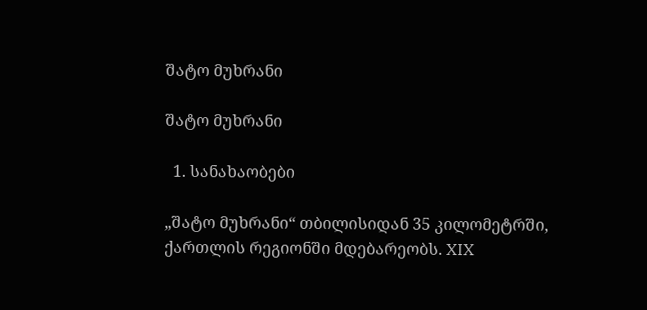შატო მუხრანი

შატო მუხრანი

  1. სანახაობები

„შატო მუხრანი“ თბილისიდან 35 კილომეტრში, ქართლის რეგიონში მდებარეობს. XIX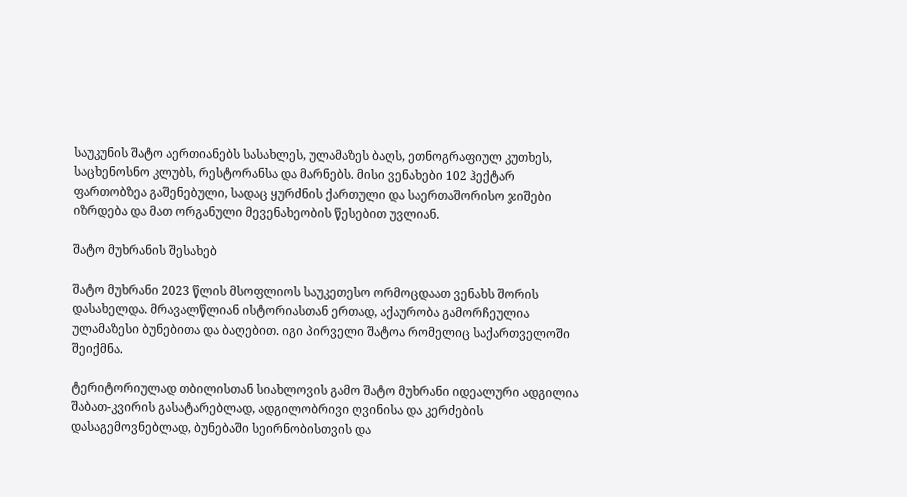საუკუნის შატო აერთიანებს სასახლეს, ულამაზეს ბაღს, ეთნოგრაფიულ კუთხეს, საცხენოსნო კლუბს, რესტორანსა და მარნებს. მისი ვენახები 102 ჰექტარ ფართობზეა გაშენებული, სადაც ყურძნის ქართული და საერთაშორისო ჯიშები იზრდება და მათ ორგანული მევენახეობის წესებით უვლიან.

შატო მუხრანის შესახებ

შატო მუხრანი 2023 წლის მსოფლიოს საუკეთესო ორმოცდაათ ვენახს შორის დასახელდა. მრავალწლიან ისტორიასთან ერთად, აქაურობა გამორჩეულია ულამაზესი ბუნებითა და ბაღებით. იგი პირველი შატოა რომელიც საქართველოში შეიქმნა.

ტერიტორიულად თბილისთან სიახლოვის გამო შატო მუხრანი იდეალური ადგილია შაბათ-კვირის გასატარებლად, ადგილობრივი ღვინისა და კერძების დასაგემოვნებლად, ბუნებაში სეირნობისთვის და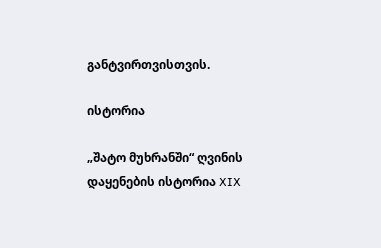განტვირთვისთვის.

ისტორია

„შატო მუხრანში“ ღვინის დაყენების ისტორია XIX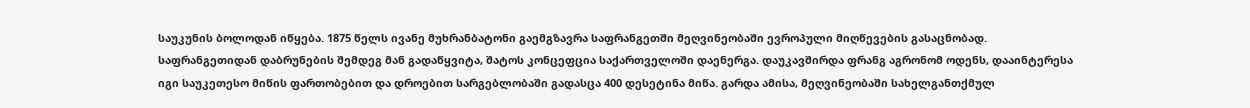საუკუნის ბოლოდან იწყება. 1875 წელს ივანე მუხრანბატონი გაემგზავრა საფრანგეთში მეღვინეობაში ევროპული მიღწევების გასაცნობად. საფრანგეთიდან დაბრუნების შემდეგ მან გადაწყვიტა, შატოს კონცეფცია საქართველოში დაენერგა. დაუკავშირდა ფრანგ აგრონომ ოდენს, დააინტერესა იგი საუკეთესო მიწის ფართობებით და დროებით სარგებლობაში გადასცა 400 დესეტინა მიწა. გარდა ამისა, მეღვინეობაში სახელგანთქმულ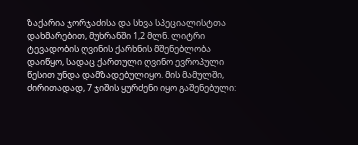ზაქარია ჯორჯაძისა და სხვა სპეციალისტთა დახმარებით, მუხრანში 1,2 მლნ. ლიტრი ტევადობის ღვინის ქარხნის მშენებლობა დაიწყო, სადაც ქართული ღვინო ევროპული წესით უნდა დამზადებულიყო. მის მამულში, ძირითადად, 7 ჯიშის ყურძენი იყო გაშენებული: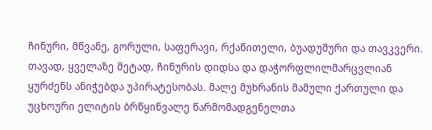ჩინური, მწვანე, გორული, საფერავი, რქაწითელი, ბუადუშური და თავკვერი. თავად, ყველაზე მეტად, ჩინურის დიდსა და დაჭორფლილმარცვლიან ყურძენს ანიჭებდა უპირატესობას. მალე მუხრანის მამული ქართული და უცხოური ელიტის ბრწყინვალე წარმომადგენელთა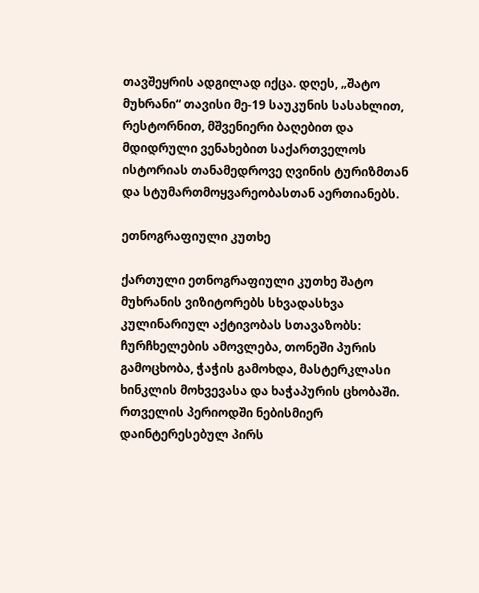თავშეყრის ადგილად იქცა. დღეს, „შატო მუხრანი“ თავისი მე-19 საუკუნის სასახლით, რესტორნით, მშვენიერი ბაღებით და მდიდრული ვენახებით საქართველოს ისტორიას თანამედროვე ღვინის ტურიზმთან და სტუმართმოყვარეობასთან აერთიანებს.

ეთნოგრაფიული კუთხე

ქართული ეთნოგრაფიული კუთხე შატო მუხრანის ვიზიტორებს სხვადასხვა კულინარიულ აქტივობას სთავაზობს: ჩურჩხელების ამოვლება, თონეში პურის გამოცხობა, ჭაჭის გამოხდა, მასტერკლასი ხინკლის მოხვევასა და ხაჭაპურის ცხობაში. რთველის პერიოდში ნებისმიერ დაინტერესებულ პირს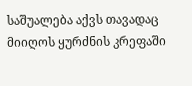საშუალება აქვს თავადაც მიიღოს ყურძნის კრეფაში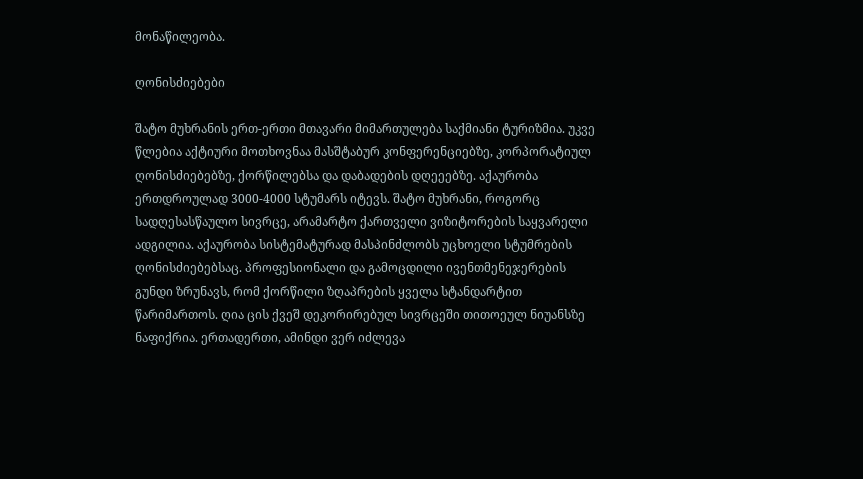მონაწილეობა.

ღონისძიებები

შატო მუხრანის ერთ-ერთი მთავარი მიმართულება საქმიანი ტურიზმია. უკვე წლებია აქტიური მოთხოვნაა მასშტაბურ კონფერენციებზე, კორპორატიულ ღონისძიებებზე, ქორწილებსა და დაბადების დღეეებზე. აქაურობა ერთდროულად 3000-4000 სტუმარს იტევს. შატო მუხრანი, როგორც სადღესასწაულო სივრცე, არამარტო ქართველი ვიზიტორების საყვარელი ადგილია. აქაურობა სისტემატურად მასპინძლობს უცხოელი სტუმრების ღონისძიებებსაც. პროფესიონალი და გამოცდილი ივენთმენეჯერების გუნდი ზრუნავს, რომ ქორწილი ზღაპრების ყველა სტანდარტით წარიმართოს. ღია ცის ქვეშ დეკორირებულ სივრცეში თითოეულ ნიუანსზე ნაფიქრია. ერთადერთი, ამინდი ვერ იძლევა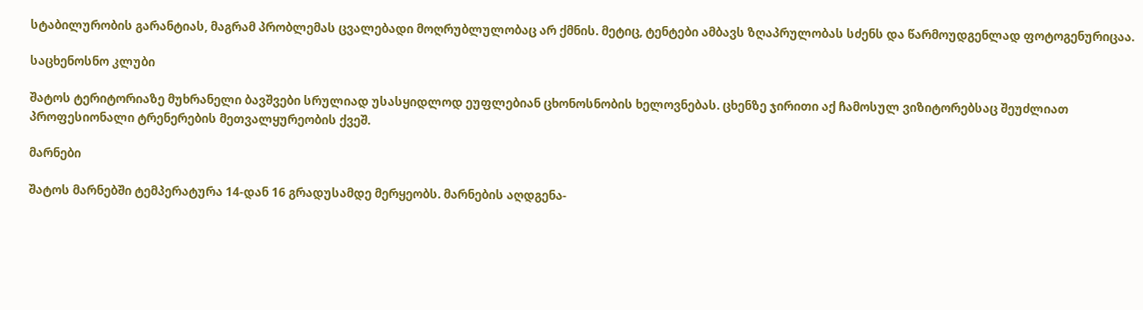სტაბილურობის გარანტიას, მაგრამ პრობლემას ცვალებადი მოღრუბლულობაც არ ქმნის. მეტიც, ტენტები ამბავს ზღაპრულობას სძენს და წარმოუდგენლად ფოტოგენურიცაა.

საცხენოსნო კლუბი

შატოს ტერიტორიაზე მუხრანელი ბავშვები სრულიად უსასყიდლოდ ეუფლებიან ცხონოსნობის ხელოვნებას. ცხენზე ჯირითი აქ ჩამოსულ ვიზიტორებსაც შეუძლიათ პროფესიონალი ტრენერების მეთვალყურეობის ქვეშ.

მარნები

შატოს მარნებში ტემპერატურა 14-დან 16 გრადუსამდე მერყეობს. მარნების აღდგენა-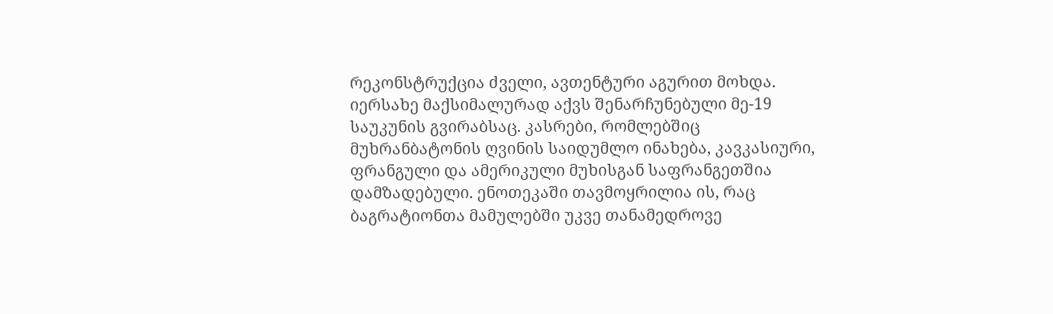რეკონსტრუქცია ძველი, ავთენტური აგურით მოხდა. იერსახე მაქსიმალურად აქვს შენარჩუნებული მე-19 საუკუნის გვირაბსაც. კასრები, რომლებშიც მუხრანბატონის ღვინის საიდუმლო ინახება, კავკასიური, ფრანგული და ამერიკული მუხისგან საფრანგეთშია დამზადებული. ენოთეკაში თავმოყრილია ის, რაც ბაგრატიონთა მამულებში უკვე თანამედროვე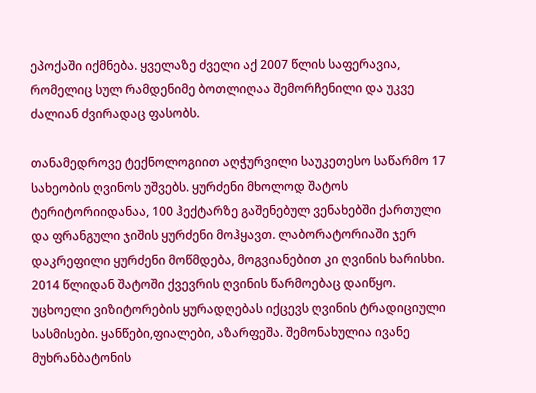ეპოქაში იქმნება. ყველაზე ძველი აქ 2007 წლის საფერავია, რომელიც სულ რამდენიმე ბოთლიღაა შემორჩენილი და უკვე ძალიან ძვირადაც ფასობს.

თანამედროვე ტექნოლოგიით აღჭურვილი საუკეთესო საწარმო 17 სახეობის ღვინოს უშვებს. ყურძენი მხოლოდ შატოს ტერიტორიიდანაა, 100 ჰექტარზე გაშენებულ ვენახებში ქართული და ფრანგული ჯიშის ყურძენი მოჰყავთ. ლაბორატორიაში ჯერ დაკრეფილი ყურძენი მოწმდება, მოგვიანებით კი ღვინის ხარისხი. 2014 წლიდან შატოში ქვევრის ღვინის წარმოებაც დაიწყო. უცხოელი ვიზიტორების ყურადღებას იქცევს ღვინის ტრადიციული სასმისები. ყანწები,ფიალები, აზარფეშა. შემონახულია ივანე მუხრანბატონის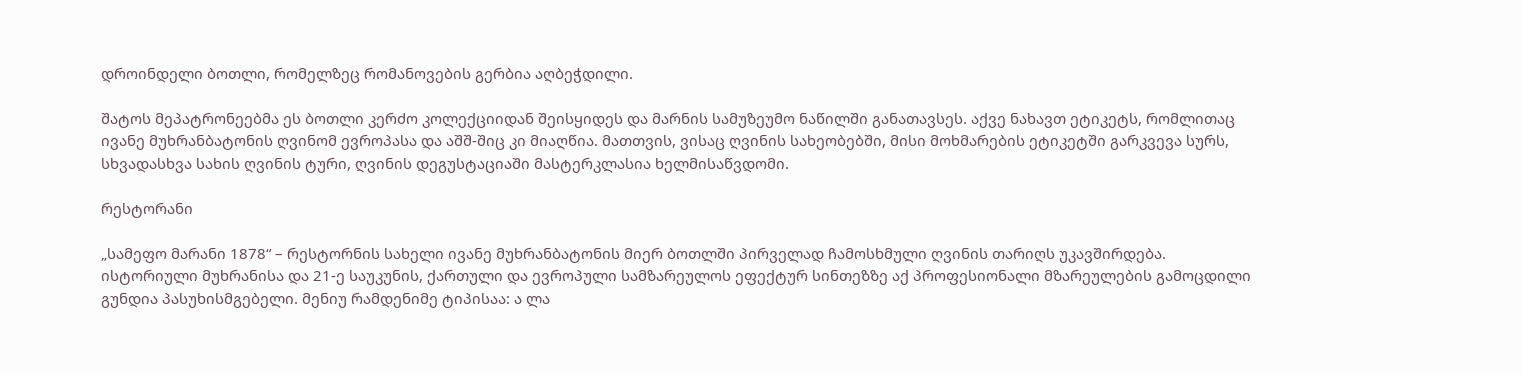დროინდელი ბოთლი, რომელზეც რომანოვების გერბია აღბეჭდილი.

შატოს მეპატრონეებმა ეს ბოთლი კერძო კოლექციიდან შეისყიდეს და მარნის სამუზეუმო ნაწილში განათავსეს. აქვე ნახავთ ეტიკეტს, რომლითაც ივანე მუხრანბატონის ღვინომ ევროპასა და აშშ-შიც კი მიაღწია. მათთვის, ვისაც ღვინის სახეობებში, მისი მოხმარების ეტიკეტში გარკვევა სურს, სხვადასხვა სახის ღვინის ტური, ღვინის დეგუსტაციაში მასტერკლასია ხელმისაწვდომი.

რესტორანი

„სამეფო მარანი 1878“ – რესტორნის სახელი ივანე მუხრანბატონის მიერ ბოთლში პირველად ჩამოსხმული ღვინის თარიღს უკავშირდება. ისტორიული მუხრანისა და 21-ე საუკუნის, ქართული და ევროპული სამზარეულოს ეფექტურ სინთეზზე აქ პროფესიონალი მზარეულების გამოცდილი გუნდია პასუხისმგებელი. მენიუ რამდენიმე ტიპისაა: ა ლა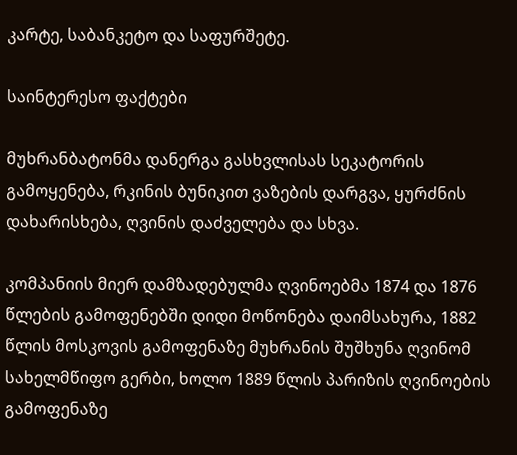კარტე, საბანკეტო და საფურშეტე.

საინტერესო ფაქტები

მუხრანბატონმა დანერგა გასხვლისას სეკატორის გამოყენება, რკინის ბუნიკით ვაზების დარგვა, ყურძნის დახარისხება, ღვინის დაძველება და სხვა.

კომპანიის მიერ დამზადებულმა ღვინოებმა 1874 და 1876 წლების გამოფენებში დიდი მოწონება დაიმსახურა, 1882 წლის მოსკოვის გამოფენაზე მუხრანის შუშხუნა ღვინომ სახელმწიფო გერბი, ხოლო 1889 წლის პარიზის ღვინოების გამოფენაზე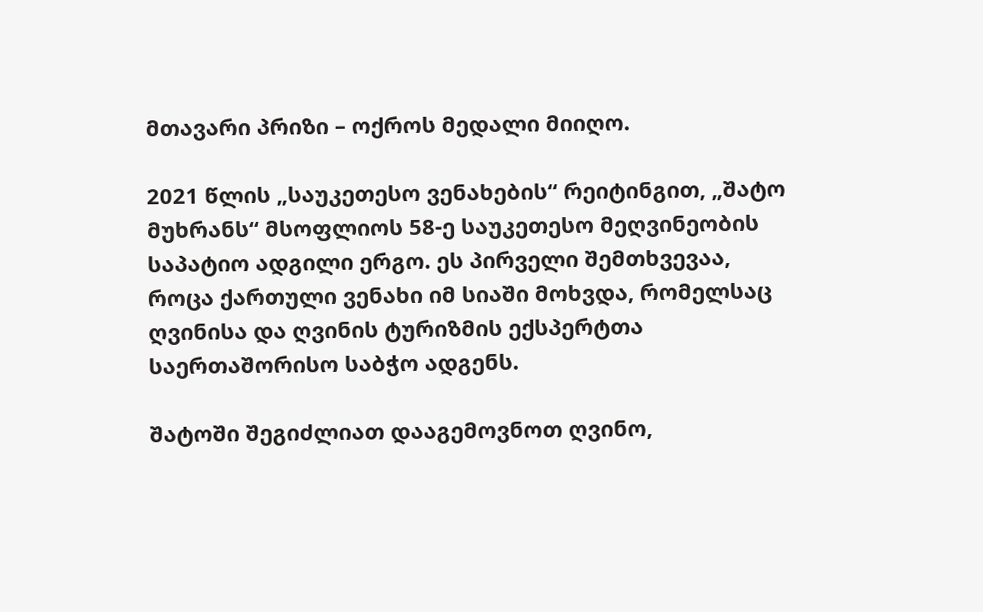მთავარი პრიზი – ოქროს მედალი მიიღო.

2021 წლის „საუკეთესო ვენახების“ რეიტინგით, „შატო მუხრანს“ მსოფლიოს 58-ე საუკეთესო მეღვინეობის საპატიო ადგილი ერგო. ეს პირველი შემთხვევაა, როცა ქართული ვენახი იმ სიაში მოხვდა, რომელსაც ღვინისა და ღვინის ტურიზმის ექსპერტთა საერთაშორისო საბჭო ადგენს.

შატოში შეგიძლიათ დააგემოვნოთ ღვინო,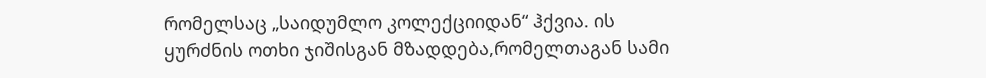რომელსაც „საიდუმლო კოლექციიდან“ ჰქვია. ის ყურძნის ოთხი ჯიშისგან მზადდება,რომელთაგან სამი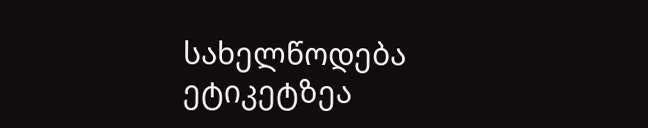სახელწოდება ეტიკეტზეა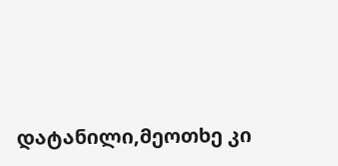დატანილი,მეოთხე კი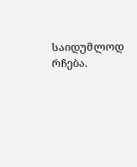საიდუმლოდ რჩება.